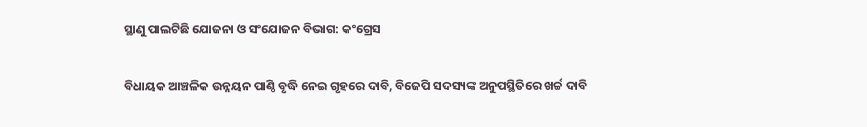ସ୍ଥାଣୁ ପାଲଟିଛି ଯୋଜନା ଓ ସଂଯୋଜନ ବିଭାଗ: କଂଗ୍ରେସ

ବିଧାୟକ ଆଞ୍ଚଳିକ ଉନ୍ନୟନ ପାଣ୍ଠି ବୃଦ୍ଧି ନେଇ ଗୃହରେ ଦାବି, ବିଜେପି ସଦସ୍ୟଙ୍କ ଅନୁପସ୍ଥିତିରେ ଖର୍ଚ୍ଚ ଦାବି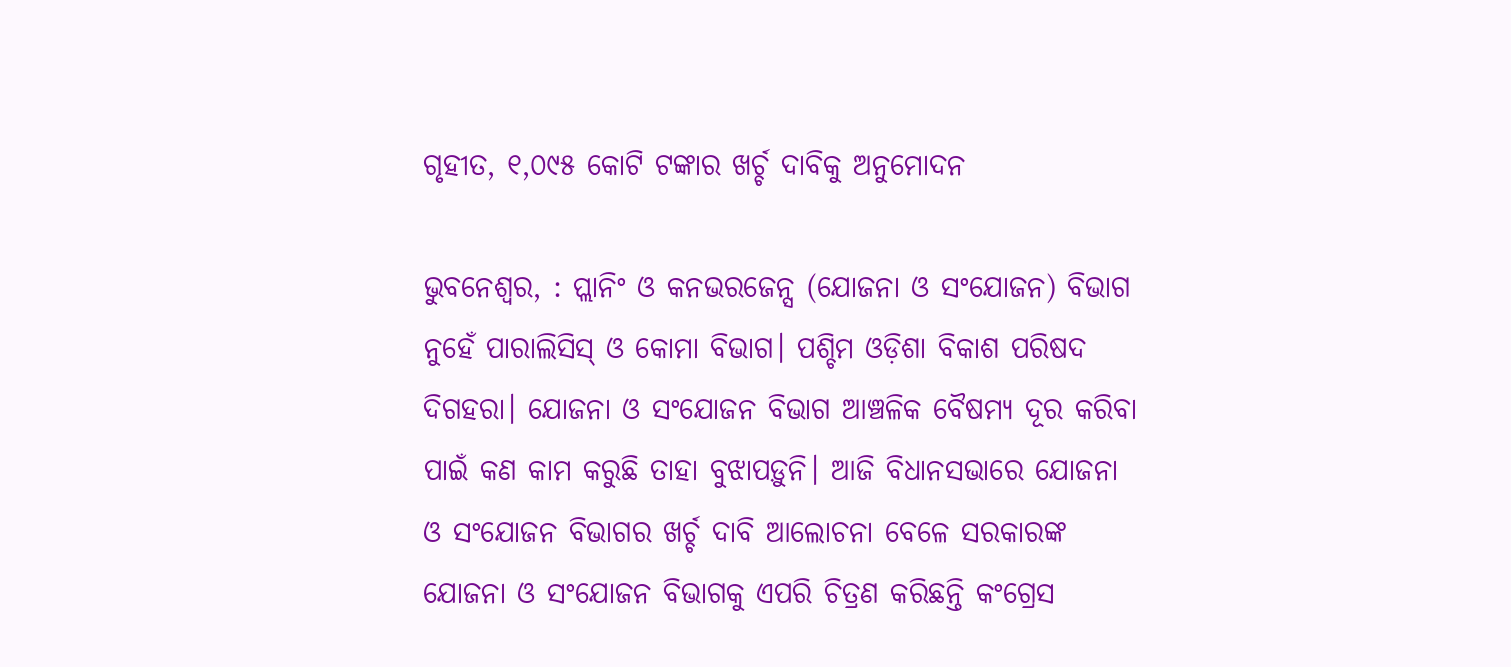ଗୃହୀତ, ୧,୦୯୫ କୋଟି ଟଙ୍କାର ଖର୍ଚ୍ଚ ଦାବିକୁ ଅନୁମୋଦନ

ଭୁବନେଶ୍ବର, : ପ୍ଲାନିଂ ଓ କନଭରଜେନ୍ସ (ଯୋଜନା ଓ ସଂଯୋଜନ) ବିଭାଗ ନୁହେଁ ପାରାଲିସିସ୍ ଓ କୋମା ବିଭାଗ। ପଶ୍ଚିମ ଓଡ଼ିଶା ବିକାଶ ପରିଷଦ ଦିଗହରା। ଯୋଜନା ଓ ସଂଯୋଜନ ବିଭାଗ ଆଞ୍ଚଳିକ ବୈଷମ୍ୟ ଦୂର କରିବା ପାଇଁ କଣ କାମ କରୁଛି ତାହା ବୁଝାପଡ଼ୁନି। ଆଜି ବିଧାନସଭାରେ ଯୋଜନା ଓ ସଂଯୋଜନ ବିଭାଗର ଖର୍ଚ୍ଚ ଦାବି ଆଲୋଚନା ବେଳେ ସରକାରଙ୍କ ଯୋଜନା ଓ ସଂଯୋଜନ ବିଭାଗକୁ ଏପରି ଚିତ୍ରଣ କରିଛନ୍ତି କଂଗ୍ରେସ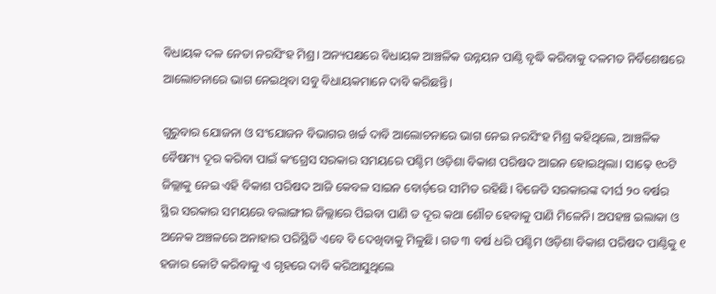ବିଧାୟକ ଦଳ ନେତା ନରସିଂହ ମିଶ୍ର। ଅନ୍ୟପକ୍ଷରେ ବିଧାୟକ ଆଞ୍ଚଳିକ ଉନ୍ନୟନ ପାଣ୍ଠି ବୃଦ୍ଧି କରିବାକୁ ଦଳମତ ନିର୍ବିଶେଷରେ ଆଲୋଚନାରେ ଭାଗ ନେଇଥିବା ସବୁ ବିଧାୟକମାନେ ଦାବି କରିଛନ୍ତି।

ଗୁରୁବାର ଯୋଜନା ଓ ସଂଯୋଜନ ବିଭାଗର ଖର୍ଚ୍ଚ ଦାବି ଆଲୋଚନାରେ ଭାଗ ନେଇ ନରସିଂହ ମିଶ୍ର କହିଥିଲେ, ଆଞ୍ଚଳିକ ବୈଷମ୍ୟ ଦୂର କରିବା ପାଇଁ କଂଗ୍ରେସ ସରକାର ସମୟରେ ପଶ୍ଚିମ ଓଡ଼ିଶା ବିକାଶ ପରିଷଦ ଆଇନ ହୋଇଥିଲା। ସାଢ଼େ ୧୦ଟି ଜିଲ୍ଲାକୁ ନେଇ ଏହି ବିକାଶ ପରିଷଦ ଆଜି କେବଳ ସାଇନ ବୋର୍ଡ଼ରେ ସୀମିତ ରହିଛି। ବିଜେଡି ସରକାରଙ୍କ ଦୀର୍ଘ ୨୦ ବର୍ଷର ସ୍ଥିର ସରକାର ସମୟରେ ବଲାଙ୍ଗୀର ଜିଲ୍ଲାରେ ପିଇବା ପାଣି ତ ଦୂର କଥା ଶୌଚ ହେବାକୁ ପାଣି ମିଳେନି। ଅପହଞ୍ଚ ଇଲାକା ଓ ଅନେକ ଅଞ୍ଚଳରେ ଅନାହାର ପରିସ୍ଥିତି ଏବେ ବି ଦେଖିବାକୁ ମିଳୁଛି। ଗତ ୩ ବର୍ଷ ଧରି ପଶ୍ଚିମ ଓଡ଼ିଶା ବିକାଶ ପରିଷଦ ପାଣ୍ଠିକୁ ୧ ହଜାର କୋଟି କରିବାକୁ ଏ ଗୃହରେ ଦାବି କରିଆସୁଥିଲେ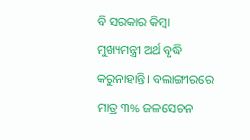ବି ସରକାର କିମ୍ବା ମୁଖ୍ୟମନ୍ତ୍ରୀ ଅର୍ଥ ବୃଦ୍ଧି କରୁନାହାନ୍ତି। ବଲାଙ୍ଗୀରରେ ମାତ୍ର ୩% ଜଳସେଚନ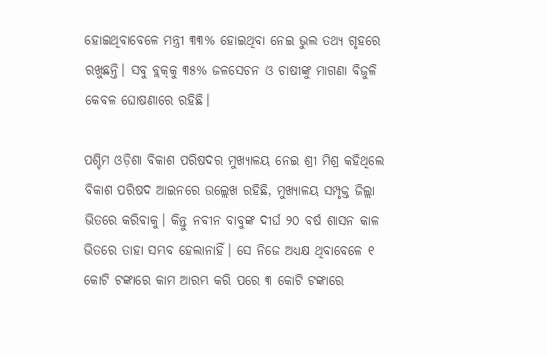ହୋଇଥିବାବେଳେ ମନ୍ତ୍ରୀ ୩୩% ହୋଇଥିବା ନେଇ ଭୁଲ ତଥ୍ୟ ଗୃହରେ ରଖୁଛନ୍ତି। ସବୁ ବ୍ଲକ୍‌କୁ ୩୫% ଜଳସେଚନ ଓ ଚାଷୀଙ୍କୁ ମାଗଣା ବିଜୁଳି କେବଳ ଘୋଷଣାରେ ରହିଛି।

ପଶ୍ଚିମ ଓଡ଼ିଶା ବିକାଶ ପରିଷଦର ମୁଖ୍ୟାଳୟ ନେଇ ଶ୍ରୀ ମିଶ୍ର କହିଥିଲେ ବିକାଶ ପରିଷଦ ଆଇନରେ ଉଲ୍ଲେଖ ରହିଛି, ମୁଖ୍ୟାଳୟ ସମ୍ପୃକ୍ତ ଜିଲ୍ଲା ଭିତରେ କରିବାକୁ। କିନ୍ତୁ ନବୀନ ବାବୁଙ୍କ ଦୀର୍ଘ ୨୦ ବର୍ଷ ଶାସନ କାଳ ଭିତରେ ତାହା ସମ୍ଭବ ହେଲାନାହିଁ। ସେ ନିଜେ ଅଧ୍ୟକ୍ଷ ଥିବାବେଳେ ୧ କୋଟି ଟଙ୍କାରେ କାମ ଆରମ୍ଭ କରି ପରେ ୩ କୋଟି ଟଙ୍କାରେ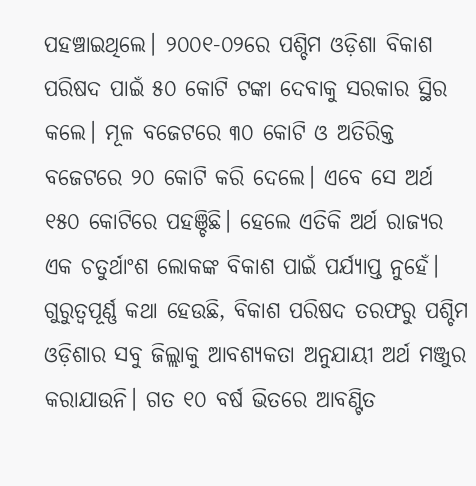ପହଞ୍ଚାଇଥିଲେ। ୨୦୦୧-୦୨ରେ ପଶ୍ଚିମ ଓଡ଼ିଶା ବିକାଶ ପରିଷଦ ପାଇଁ ୫୦ କୋଟି ଟଙ୍କା ଦେବାକୁ ସରକାର ସ୍ଥିର କଲେ। ମୂଳ ବଜେଟରେ ୩୦ କୋଟି ଓ ଅତିରିକ୍ତ ବଜେଟରେ ୨୦ କୋଟି କରି ଦେଲେ। ଏବେ ସେ ଅର୍ଥ ୧୫୦ କୋଟିରେ ପହଞ୍ଚିଛି। ହେଲେ ଏତିକି ଅର୍ଥ ରାଜ୍ୟର ଏକ ଚତୁର୍ଥାଂଶ ଲୋକଙ୍କ ବିକାଶ ପାଇଁ ପର୍ଯ୍ୟାପ୍ତ ନୁହେଁ। ଗୁରୁତ୍ବପୂର୍ଣ୍ଣ କଥା ହେଉଛି, ବିକାଶ ପରିଷଦ ତରଫରୁ ପଶ୍ଚିମ ଓଡ଼ିଶାର ସବୁ ଜିଲ୍ଲାକୁ ଆବଶ୍ୟକତା ଅନୁଯାୟୀ ଅର୍ଥ ମଞ୍ଜୁର କରାଯାଉନି। ଗତ ୧୦ ବର୍ଷ ଭିତରେ ଆବଣ୍ଟିତ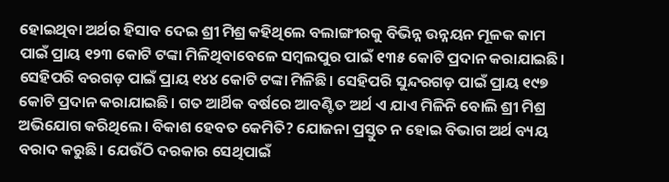ହୋଇଥିବା ଅର୍ଥର ହିସାବ ଦେଇ ଶ୍ରୀ ମିଶ୍ର କହିଥିଲେ ବଲାଙ୍ଗୀରକୁ ବିଭିନ୍ନ ଉନ୍ନୟନ ମୂଳକ କାମ ପାଇଁ ପ୍ରାୟ ୧୨୩ କୋଟି ଟଙ୍କା ମିଳିଥିବାବେଳେ ସମ୍ବଲପୁର ପାଇଁ ୧୩୫ କୋଟି ପ୍ରଦାନ କରାଯାଇଛି। ସେହିପରି ବରଗଡ଼ ପାଇଁ ପ୍ରାୟ ୧୪୪ କୋଟି ଟଙ୍କା ମିଳିଛି। ସେହିପରି ସୁନ୍ଦରଗଡ଼ ପାଇଁ ପ୍ରାୟ ୧୯୭ କୋଟି ପ୍ରଦାନ କରାଯାଇଛି। ଗତ ଆର୍ଥିକ ବର୍ଷରେ ଆବଣ୍ଟିତ ଅର୍ଥ ଏ ଯାଏ ମିଳିନି ବୋଲି ଶ୍ରୀ ମିଶ୍ର ଅଭିଯୋଗ କରିଥିଲେ। ବିକାଶ ହେବତ କେମିତି? ଯୋଜନା ପ୍ରସ୍ତୁତ ନ ହୋଇ ବିଭାଗ ଅର୍ଥ ବ୍ୟୟ ବରାଦ କରୁଛି। ଯେଉଁଠି ଦରକାର ସେଥିପାଇଁ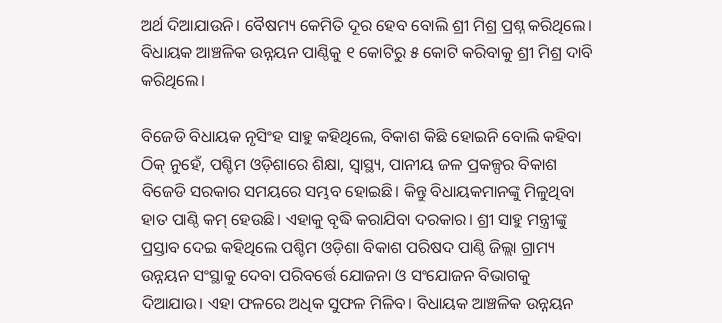ଅର୍ଥ ଦିଆଯାଉନି। ବୈଷମ୍ୟ କେମିତି ଦୂର ହେବ ବୋଲି ଶ୍ରୀ ମିଶ୍ର ପ୍ରଶ୍ନ କରିଥିଲେ। ବିଧାୟକ ଆଞ୍ଚଳିକ ଉନ୍ନୟନ ପାଣ୍ଠିକୁ ୧ କୋଟିରୁ ୫ କୋଟି କରିବାକୁ ଶ୍ରୀ ମିଶ୍ର ଦାବି କରିଥିଲେ।

ବିଜେଡି ବିଧାୟକ ନୃସିଂହ ସାହୁ କହିଥିଲେ, ବିକାଶ କିଛି ହୋଇନି ବୋଲି କହିବା ଠିକ୍ ନୁହେଁ, ପଶ୍ଚିମ ଓଡ଼ିଶାରେ ଶିକ୍ଷା, ସ୍ବାସ୍ଥ୍ୟ, ପାନୀୟ ଜଳ ପ୍ରକଳ୍ପର ବିକାଶ ବିଜେଡି ସରକାର ସମୟରେ ସମ୍ଭବ ହୋଇଛି। କିନ୍ତୁ ବିଧାୟକମାନଙ୍କୁ ମିଳୁଥିବା ହାତ ପାଣ୍ଠି କମ୍‌ ହେଉଛି। ଏହାକୁ ବୃଦ୍ଧି କରାଯିବା ଦରକାର। ଶ୍ରୀ ସାହୁ ମନ୍ତ୍ରୀଙ୍କୁ ପ୍ରସ୍ତାବ ଦେଇ କହିଥିଲେ ପଶ୍ଚିମ ଓଡ଼ିଶା ବିକାଶ ପରିଷଦ ପାଣ୍ଠି ଜିଲ୍ଲା ଗ୍ରାମ୍ୟ ଉନ୍ନୟନ ସଂସ୍ଥାକୁ ଦେବା ପରିବର୍ତ୍ତେ ଯୋଜନା ଓ ସଂଯୋଜନ ବିଭାଗକୁ ଦିଆଯାଉ। ଏହା ଫଳରେ ଅଧିକ ସୁଫଳ ମିଳିବ। ବିଧାୟକ ଆଞ୍ଚଳିକ ଉନ୍ନୟନ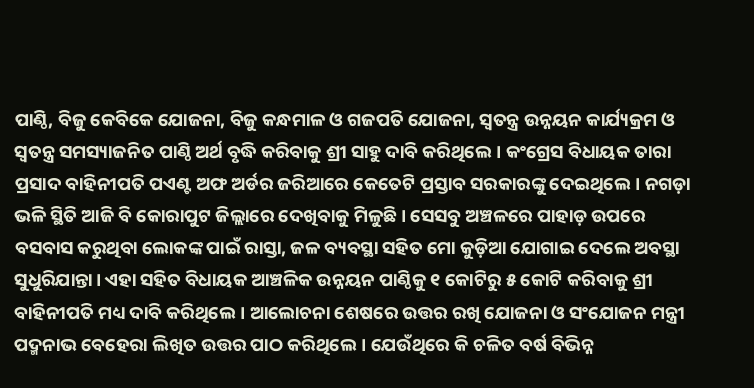ପାଣ୍ଠି, ବିଜୁ କେବିକେ ଯୋଜନା, ବିଜୁ କନ୍ଧମାଳ ଓ ଗଜପତି ଯୋଜନା, ସ୍ବତନ୍ତ୍ର ଉନ୍ନୟନ କାର୍ଯ୍ୟକ୍ରମ ଓ ସ୍ବତନ୍ତ୍ର ସମସ୍ୟାଜନିତ ପାଣ୍ଠି ଅର୍ଥ ବୃଦ୍ଧି କରିବାକୁ ଶ୍ରୀ ସାହୁ ଦାବି କରିଥିଲେ। କଂଗ୍ରେସ ବିଧାୟକ ତାରା ପ୍ରସାଦ ବାହିନୀପତି ପଏଣ୍ଟ ଅଫ ଅର୍ଡର ଜରିଆରେ କେତେଟି ପ୍ରସ୍ତାବ ସରକାରଙ୍କୁ ଦେଇଥିଲେ। ନଗଡ଼ା ଭଳି ସ୍ଥିତି ଆଜି ବି କୋରାପୁଟ ଜିଲ୍ଲାରେ ଦେଖିବାକୁ ମିଳୁଛି। ସେସବୁ ଅଞ୍ଚଳରେ ପାହାଡ଼ ଉପରେ ବସବାସ କରୁଥିବା ଲୋକଙ୍କ ପାଇଁ ରାସ୍ତା, ଜଳ ବ୍ୟବସ୍ଥା ସହିତ ମୋ କୁଡ଼ିଆ ଯୋଗାଇ ଦେଲେ ଅବସ୍ଥା ସୁଧୁରିଯାନ୍ତା। ଏହା ସହିତ ବିଧାୟକ ଆଞ୍ଚଳିକ ଉନ୍ନୟନ ପାଣ୍ଠିକୁ ୧ କୋଟିରୁ ୫ କୋଟି କରିବାକୁ ଶ୍ରୀ ବାହିନୀପତି ମଧ୍ୟ ଦାବି କରିଥିଲେ। ଆଲୋଚନା ଶେଷରେ ଉତ୍ତର ରଖି ଯୋଜନା ଓ ସଂଯୋଜନ ମନ୍ତ୍ରୀ ପଦ୍ମନାଭ ବେହେରା ଲିଖିତ ଉତ୍ତର ପାଠ କରିଥିଲେ। ଯେଉଁଥିରେ କି ଚଳିତ ବର୍ଷ ବିଭିନ୍ନ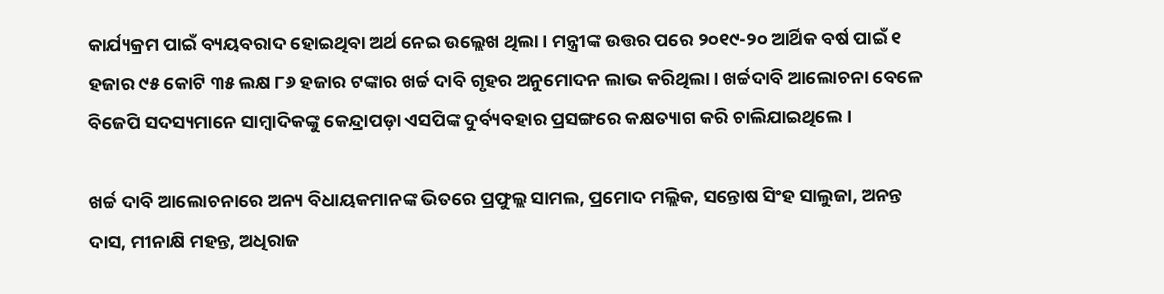କାର୍ଯ୍ୟକ୍ରମ ପାଇଁ ବ୍ୟୟବରାଦ ହୋଇଥିବା ଅର୍ଥ ନେଇ ଉଲ୍ଲେଖ ଥିଲା। ମନ୍ତ୍ରୀଙ୍କ ଉତ୍ତର ପରେ ୨୦୧୯-୨୦ ଆର୍ଥିକ ବର୍ଷ ପାଇଁ ୧ ହଜାର ୯୫ କୋଟି ୩୫ ଲକ୍ଷ ୮୬ ହଜାର ଟଙ୍କାର ଖର୍ଚ୍ଚ ଦାବି ଗୃହର ଅନୁମୋଦନ ଲାଭ କରିଥିଲା। ଖର୍ଚ୍ଚଦାବି ଆଲୋଚନା ବେଳେ ବିଜେପି ସଦସ୍ୟମାନେ ସାମ୍ବାଦିକଙ୍କୁ କେନ୍ଦ୍ରାପଡ଼ା ଏସପିଙ୍କ ଦୁର୍ବ୍ୟବହାର ପ୍ରସଙ୍ଗରେ କକ୍ଷତ୍ୟାଗ କରି ଚାଲିଯାଇଥିଲେ।

ଖର୍ଚ୍ଚ ଦାବି ଆଲୋଚନାରେ ଅନ୍ୟ ବିଧାୟକମାନଙ୍କ ଭିତରେ ପ୍ରଫୁଲ୍ଲ ସାମଲ, ପ୍ରମୋଦ ମଲ୍ଲିକ, ସନ୍ତୋଷ ସିଂହ ସାଲୁଜା, ଅନନ୍ତ ଦାସ, ମୀନା‌କ୍ଷି ମହନ୍ତ, ଅଧିରାଜ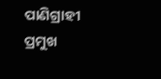ପାଣିଗ୍ରାହୀ ପ୍ରମୁଖ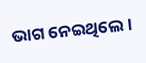ଭାଗ ନେଇଥିଲେ।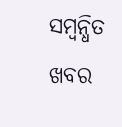ସମ୍ବନ୍ଧିତ ଖବର